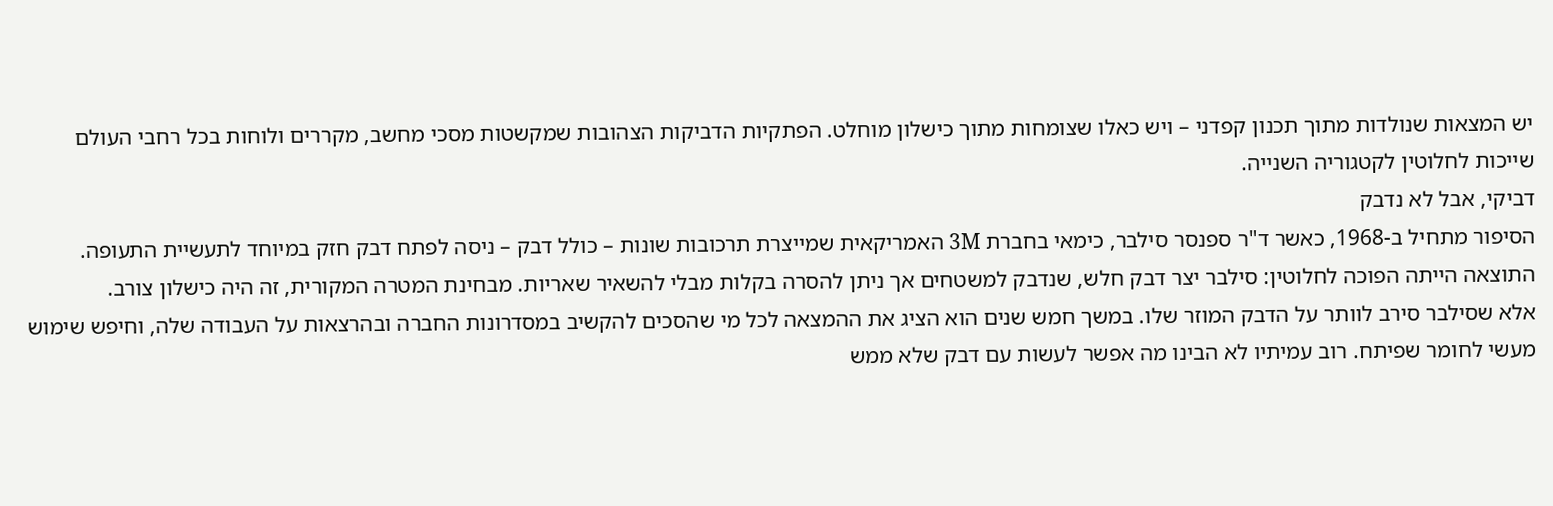יש המצאות שנולדות מתוך תכנון קפדני – ויש כאלו שצומחות מתוך כישלון מוחלט. הפתקיות הדביקות הצהובות שמקשטות מסכי מחשב, מקררים ולוחות בכל רחבי העולם שייכות לחלוטין לקטגוריה השנייה.
דביקי, אבל לא נדבק
הסיפור מתחיל ב-1968, כאשר ד"ר ספנסר סילבר, כימאי בחברת 3M האמריקאית שמייצרת תרכובות שונות – כולל דבק – ניסה לפתח דבק חזק במיוחד לתעשיית התעופה. התוצאה הייתה הפוכה לחלוטין: סילבר יצר דבק חלש, שנדבק למשטחים אך ניתן להסרה בקלות מבלי להשאיר שאריות. מבחינת המטרה המקורית, זה היה כישלון צורב.
אלא שסילבר סירב לוותר על הדבק המוזר שלו. במשך חמש שנים הוא הציג את ההמצאה לכל מי שהסכים להקשיב במסדרונות החברה ובהרצאות על העבודה שלה, וחיפש שימוש מעשי לחומר שפיתח. רוב עמיתיו לא הבינו מה אפשר לעשות עם דבק שלא ממש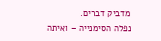מדביק דברים.
נפלה הסימנייה – ואיתה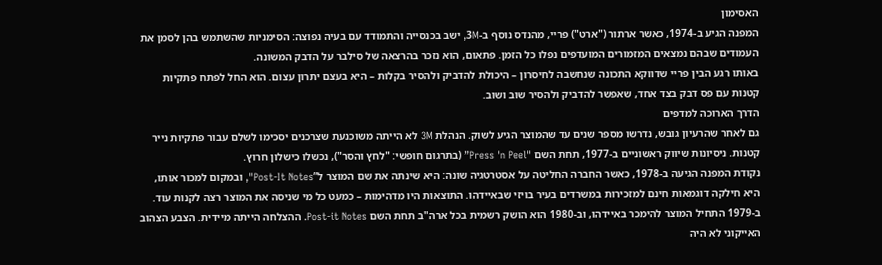האסימון
המפנה הגיע ב-1974, כאשר ארתור ("ארט") פריי, מהנדס נוסף ב-3M, ישב בכנסייה והתמודד עם בעיה נפוצה: הסימניות שהשתמש בהן לסמן את העמודים שבהם נמצאים המזמורים המועדפים נפלו כל הזמן. פתאום, הוא נזכר בהרצאה של סילבר על הדבק המשונה.
באותו רגע הבין פריי שדווקא התכונה שנחשבה לחיסרון – היכולת להדביק ולהסיר בקלות – היא בעצם יתרון עצום. הוא החל לפתח פתקיות קטנות עם פס דבק בצד אחד, שאפשר להדביק ולהסיר שוב ושוב.
הדרך הארוכה למדפים
גם לאחר שהרעיון גובש, נדרשו מספר שנים עד שהמוצר הגיע לשוק. הנהלת 3M לא הייתה משוכנעת שצרכנים יסכימו לשלם עבור פתקיות נייר קטנות. ניסיונות שיווק ראשוניים ב-1977, תחת השם "Press 'n Peel” (בתרגום חופשי: "לחץ והסר"), נכשלו כישלון חרוץ.
נקודת המפנה הגיעה ב-1978, כאשר החברה החליטה על אסטרטגיה שונה: היא שינתה את שם המוצר ל”Post-It Notes", ובמקום למכור אותו, היא חילקה דוגמאות חינם למזכירות במשרדים בעיר בויזי שבאיידהו. התוצאות היו מדהימות – כמעט כל מי שניסה את המוצר רצה לקנות עוד.
ב-1979 התחיל המוצר להימכר באיידהו, וב-1980 הוא הושק רשמית בכל ארה"ב תחת השם Post-it Notes. ההצלחה הייתה מיידית. הצבע הצהוב האייקוני לא היה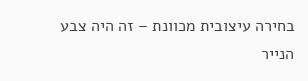בחירה עיצובית מכוונת – זה היה צבע הנייר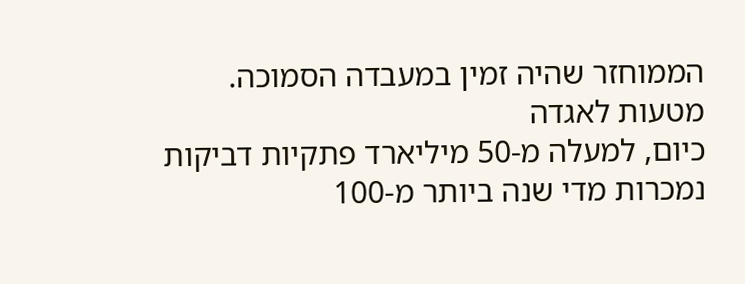הממוחזר שהיה זמין במעבדה הסמוכה.
מטעות לאגדה
כיום, למעלה מ-50 מיליארד פתקיות דביקות נמכרות מדי שנה ביותר מ-100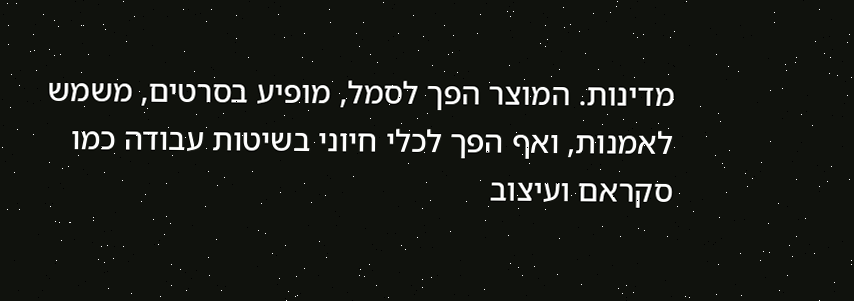מדינות. המוצר הפך לסמל, מופיע בסרטים, משמש לאמנות, ואף הפך לכלי חיוני בשיטות עבודה כמו סקראם ועיצוב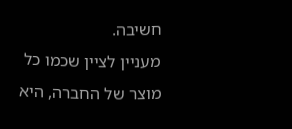חשיבה.
מעניין לציין שכמו כל מוצר של החברה, היא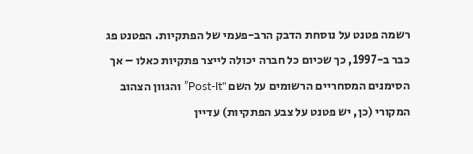רשמה פטנט על נוסחת הדבק הרב-פעמי של הפתקיות. הפטנט פג כבר ב-1997, כך שכיום כל חברה יכולה לייצר פתקיות כאלו – אך הסימנים המסחריים הרשומים על השם "Post-It” והגוון הצהוב המקורי (כן, יש פטנט על צבע הפתקיות) עדיין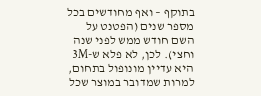בתוקף – ואף מחודשים בכל מספר שנים (הפטנט על השם חודש ממש לפני שנה וחצי). לכן, לא פלא ש-3M היא עדיין מונופול בתחום, למרות שמדובר במוצר שכל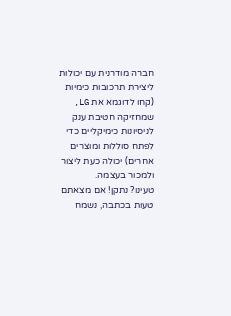חברה מודרנית עם יכולות ליצירת תרכובות כימיות (קחו לדוגמא את LG, שמחזיקה חטיבת ענק לניסיונות כימיקליים כדי לפתח סוללות ומוצרים אחרים) יכולה כעת ליצור ולמכור בעצמה.
טעינו? נתקן! אם מצאתם טעות בכתבה, נשמח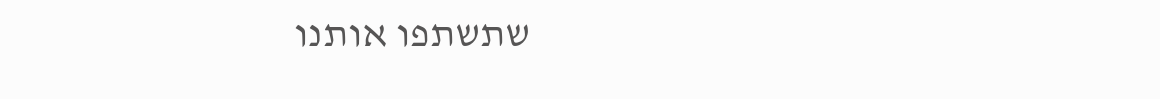שתשתפו אותנו